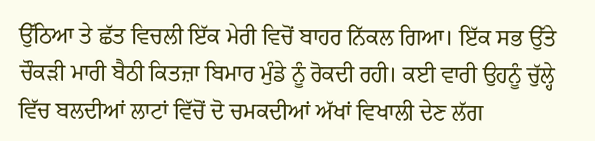ਉੱਠਿਆ ਤੇ ਛੱਤ ਵਿਚਲੀ ਇੱਕ ਮੇਰੀ ਵਿਚੋਂ ਬਾਹਰ ਨਿੱਕਲ ਗਿਆ। ਇੱਕ ਸਭ ਉੱਤੇ ਚੌਕੜੀ ਮਾਰੀ ਬੈਠੀ ਕਿਤਜ਼ਾ ਬਿਮਾਰ ਮੁੰਡੇ ਨੂੰ ਰੋਕਦੀ ਰਹੀ। ਕਈ ਵਾਰੀ ਉਹਨੂੰ ਚੁੱਲ੍ਹੇ ਵਿੱਚ ਬਲਦੀਆਂ ਲਾਟਾਂ ਵਿੱਚੋਂ ਦੋ ਚਮਕਦੀਆਂ ਅੱਖਾਂ ਵਿਖਾਲੀ ਦੇਣ ਲੱਗ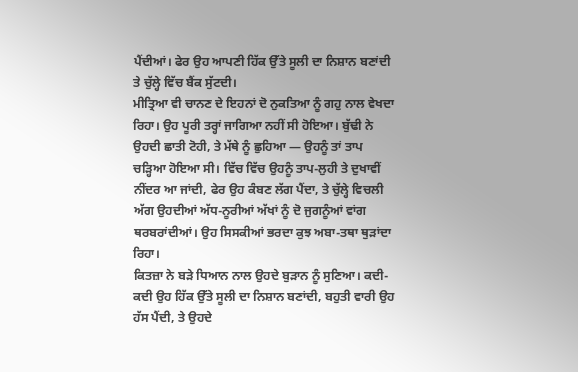ਪੈਂਦੀਆਂ। ਫੇਰ ਉਹ ਆਪਣੀ ਹਿੱਕ ਉੱਤੇ ਸੂਲੀ ਦਾ ਨਿਸ਼ਾਨ ਬਣਾਂਦੀ ਤੇ ਚੁੱਲ੍ਹੇ ਵਿੱਚ ਬੈਂਕ ਸੁੱਟਦੀ।
ਮੀਤ੍ਰਿਆ ਵੀ ਚਾਨਣ ਦੇ ਇਹਨਾਂ ਦੋ ਨੁਕਤਿਆ ਨੂੰ ਗਹੁ ਨਾਲ ਵੇਖਦਾ ਰਿਹਾ। ਉਹ ਪੂਰੀ ਤਰ੍ਹਾਂ ਜਾਗਿਆ ਨਹੀਂ ਸੀ ਹੋਇਆ। ਬੁੱਢੀ ਨੇ ਉਹਦੀ ਛਾਤੀ ਟੋਹੀ, ਤੇ ਮੱਥੇ ਨੂੰ ਛੁਹਿਆ — ਉਹਨੂੰ ਤਾਂ ਤਾਪ ਚੜ੍ਹਿਆ ਹੋਇਆ ਸੀ। ਵਿੱਚ ਵਿੱਚ ਉਹਨੂੰ ਤਾਪ-ਲੁਹੀ ਤੇ ਦੁਖਾਵੀਂ ਨੀਂਦਰ ਆ ਜਾਂਦੀ, ਫੇਰ ਉਹ ਕੰਬਣ ਲੱਗ ਪੈਂਦਾ, ਤੇ ਚੁੱਲ੍ਹੇ ਵਿਚਲੀ ਅੱਗ ਉਹਦੀਆਂ ਅੱਧ-ਨੂਰੀਆਂ ਅੱਖਾਂ ਨੂੰ ਦੋ ਜੁਗਨੂੰਆਂ ਵਾਂਗ ਥਰਬਰਾਂਦੀਆਂ। ਉਹ ਸਿਸਕੀਆਂ ਭਰਦਾ ਕੁਝ ਅਬਾ-ਤਥਾ ਥੁੜਾਂਦਾ ਰਿਹਾ।
ਕਿਤਜ਼ਾ ਨੇ ਬੜੇ ਧਿਆਨ ਨਾਲ ਉਹਦੇ ਬੁੜਾਨ ਨੂੰ ਸੁਣਿਆ। ਕਦੀ-ਕਦੀ ਉਹ ਹਿੱਕ ਉੱਤੇ ਸੂਲੀ ਦਾ ਨਿਸ਼ਾਨ ਬਣਾਂਦੀ, ਬਹੁਤੀ ਵਾਰੀ ਉਹ ਹੱਸ ਪੈਂਦੀ, ਤੇ ਉਹਦੇ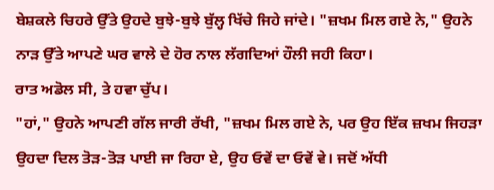ਬੇਸ਼ਕਲੇ ਚਿਹਰੇ ਉੱਤੇ ਉਹਦੇ ਬੁਝੇ-ਬੁਝੇ ਬੁੱਲ੍ਹ ਖਿੱਚੇ ਜਿਹੇ ਜਾਂਦੇ। "ਜ਼ਖਮ ਮਿਲ ਗਏ ਨੇ," ਉਹਨੇ ਨਾੜ ਉੱਤੇ ਆਪਣੇ ਘਰ ਵਾਲੇ ਦੇ ਹੋਰ ਨਾਲ ਲੱਗਦਿਆਂ ਹੌਲੀ ਜਹੀ ਕਿਹਾ।
ਰਾਤ ਅਡੋਲ ਸੀ, ਤੇ ਹਵਾ ਚੁੱਪ।
"ਹਾਂ," ਉਹਨੇ ਆਪਣੀ ਗੱਲ ਜਾਰੀ ਰੱਖੀ, "ਜ਼ਖਮ ਮਿਲ ਗਏ ਨੇ, ਪਰ ਉਹ ਇੱਕ ਜ਼ਖਮ ਜਿਹੜਾ ਉਹਦਾ ਦਿਲ ਤੋੜ-ਤੋੜ ਪਾਈ ਜਾ ਰਿਹਾ ਏ, ਉਹ ਓਵੇਂ ਦਾ ਓਵੇਂ ਵੇ। ਜਦੋਂ ਅੱਧੀ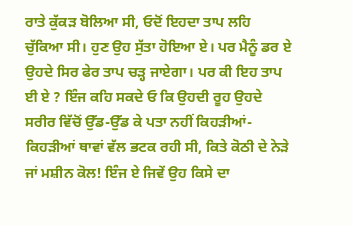ਰਾਤੇ ਕੁੱਕੜ ਬੋਲਿਆ ਸੀ, ਓਦੋਂ ਇਹਦਾ ਤਾਪ ਲਹਿ ਚੁੱਕਿਆ ਸੀ। ਹੁਣ ਉਹ ਸੁੱਤਾ ਹੋਇਆ ਏ। ਪਰ ਮੈਨੂੰ ਡਰ ਏ ਉਹਦੇ ਸਿਰ ਫੇਰ ਤਾਪ ਚੜ੍ਹ ਜਾਏਗਾ। ਪਰ ਕੀ ਇਹ ਤਾਪ ਈ ਏ ? ਇੰਜ ਕਹਿ ਸਕਦੇ ਓ ਕਿ ਉਹਦੀ ਰੂਹ ਉਹਦੇ ਸਰੀਰ ਵਿੱਚੋਂ ਉੱਡ-ਉੱਡ ਕੇ ਪਤਾ ਨਹੀਂ ਕਿਹੜੀਆਂ-ਕਿਹੜੀਆਂ ਥਾਵਾਂ ਵੱਲ ਭਟਕ ਰਹੀ ਸੀ, ਕਿਤੇ ਕੋਠੀ ਦੇ ਨੇੜੇ ਜਾਂ ਮਸ਼ੀਨ ਕੋਲ! ਇੰਜ ਏ ਜਿਵੇਂ ਉਹ ਕਿਸੇ ਦਾ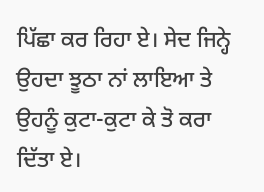ਪਿੱਛਾ ਕਰ ਰਿਹਾ ਏ। ਸੇਦ ਜਿਨ੍ਹੇ ਉਹਦਾ ਝੂਠਾ ਨਾਂ ਲਾਇਆ ਤੇ ਉਹਨੂੰ ਕੁਟਾ-ਕੁਟਾ ਕੇ ਤੋ ਕਰਾ ਦਿੱਤਾ ਏ।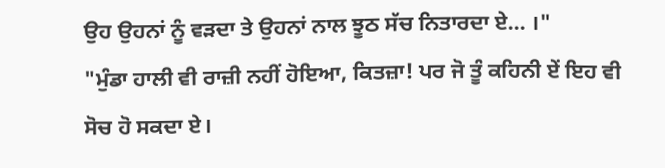ਉਹ ਉਹਨਾਂ ਨੂੰ ਵੜਦਾ ਤੇ ਉਹਨਾਂ ਨਾਲ ਝੂਠ ਸੱਚ ਨਿਤਾਰਦਾ ਏ... ।"
"ਮੁੰਡਾ ਹਾਲੀ ਵੀ ਰਾਜ਼ੀ ਨਹੀਂ ਹੋਇਆ, ਕਿਤਜ਼ਾ! ਪਰ ਜੋ ਤੂੰ ਕਹਿਨੀ ਏਂ ਇਹ ਵੀ ਸੋਚ ਹੋ ਸਕਦਾ ਏ।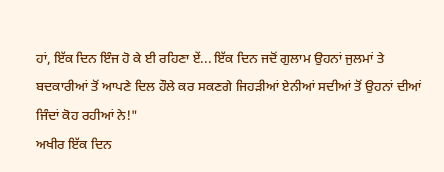ਹਾਂ, ਇੱਕ ਦਿਨ ਇੰਜ ਹੋ ਕੇ ਈ ਰਹਿਣਾ ਏਂ... ਇੱਕ ਦਿਨ ਜਦੋਂ ਗੁਲਾਮ ਉਹਨਾਂ ਜੁਲਮਾਂ ਤੇ ਬਦਕਾਰੀਆਂ ਤੋਂ ਆਪਣੇ ਦਿਲ ਹੌਲੇ ਕਰ ਸਕਣਗੇ ਜਿਹੜੀਆਂ ਏਨੀਆਂ ਸਦੀਆਂ ਤੋਂ ਉਹਨਾਂ ਦੀਆਂ ਜਿੰਦਾਂ ਕੋਹ ਰਹੀਆਂ ਨੇ!"
ਅਖੀਰ ਇੱਕ ਦਿਨ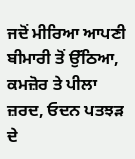ਜਦੋਂ ਮੀਰਿਆ ਆਪਣੀ ਬੀਮਾਰੀ ਤੋਂ ਉੱਠਿਆ, ਕਮਜ਼ੋਰ ਤੇ ਪੀਲਾ ਜ਼ਰਦ, ਓਦਨ ਪਤਝੜ ਦੇ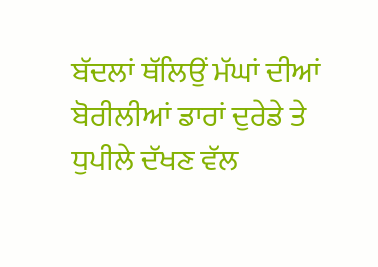ਬੱਦਲਾਂ ਥੱਲਿਉਂ ਮੱਘਾਂ ਦੀਆਂ ਬੋਰੀਲੀਆਂ ਡਾਰਾਂ ਦੁਰੇਡੇ ਤੇ ਧੁਪੀਲੇ ਦੱਖਣ ਵੱਲ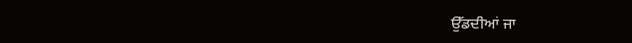ਉੱਡਦੀਆਂ ਜਾ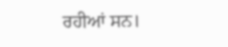ਰਹੀਆਂ ਸਨ।